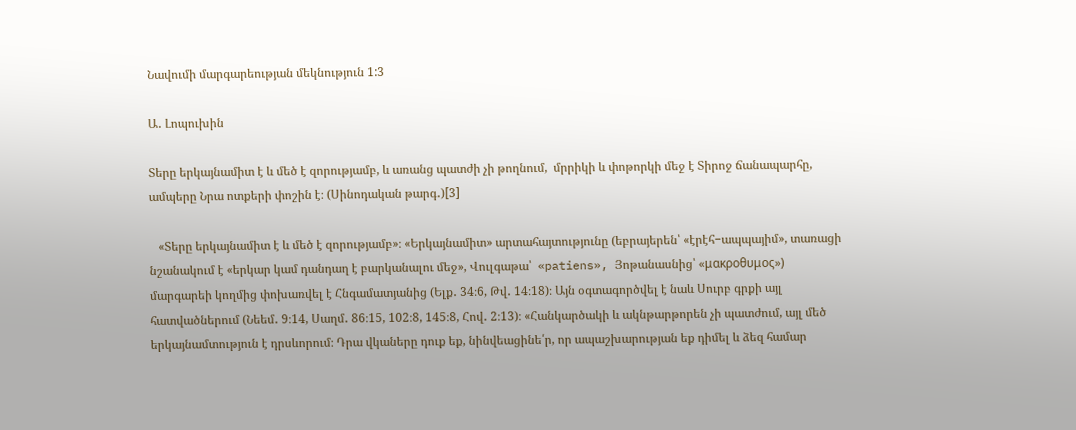Նավումի մարգարեության մեկնություն 1:3

Ա․ Լոպուխին

Տերը երկայնամիտ է և մեծ է զորությամբ, և առանց պատժի չի թողնում,  մրրիկի և փոթորկի մեջ է Տիրոջ ճանապարհը, ամպերը Նրա ոտքերի փոշին է։ (Սինոդական թարգ․)[3]

   «Տերը երկայնամիտ է և մեծ է զորությամբ»։ «Երկայնամիտ» արտահայտությունը (եբրայերեն՝ «էրէհ−ապպայիմ», տառացի նշանակում է «երկար կամ դանդաղ է բարկանալու մեջ», Վուլգաթա՝  «patiens», Յոթանասնից՝ «μακροθυμος») մարգարեի կողմից փոխառվել է Հնգամատյանից (Ելք․ 34։6, Թվ․ 14։18)։ Այն օգտագործվել է նաև Սուրբ գրքի այլ հատվածներում (Նեեմ․ 9։14, Սաղմ․ 86։15, 102։8, 145։8, Հով․ 2։13)։ «Հանկարծակի և ակնթարթորեն չի պատժում, այլ մեծ երկայնամտություն է դրսևորում։ Դրա վկաները դուք եք, նինվեացինե՛ր, որ ապաշխարության եք դիմել և ձեզ համար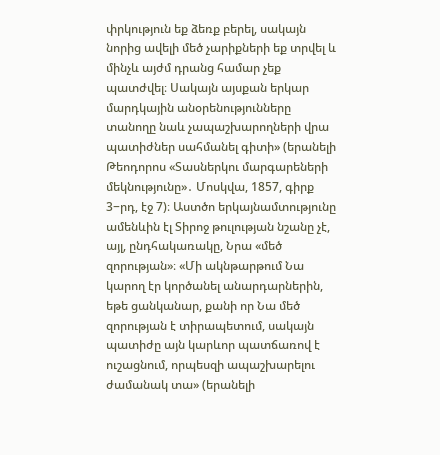փրկություն եք ձեռք բերել, սակայն նորից ավելի մեծ չարիքների եք տրվել և մինչև այժմ դրանց համար չեք պատժվել։ Սակայն այսքան երկար մարդկային անօրենությունները տանողը նաև չապաշխարողների վրա պատիժներ սահմանել գիտի» (երանելի Թեոդորոս «Տասներկու մարգարեների մեկնությունը»․ Մոսկվա, 1857, գիրք 3−րդ, էջ 7)։ Աստծո երկայնամտությունը ամենևին էլ Տիրոջ թուլության նշանը չէ, այլ, ընդհակառակը, Նրա «մեծ զորության»։ «Մի ակնթարթում Նա կարող էր կործանել անարդարներին, եթե ցանկանար, քանի որ Նա մեծ զորության է տիրապետում, սակայն պատիժը այն կարևոր պատճառով է ուշացնում, որպեսզի ապաշխարելու ժամանակ տա» (երանելի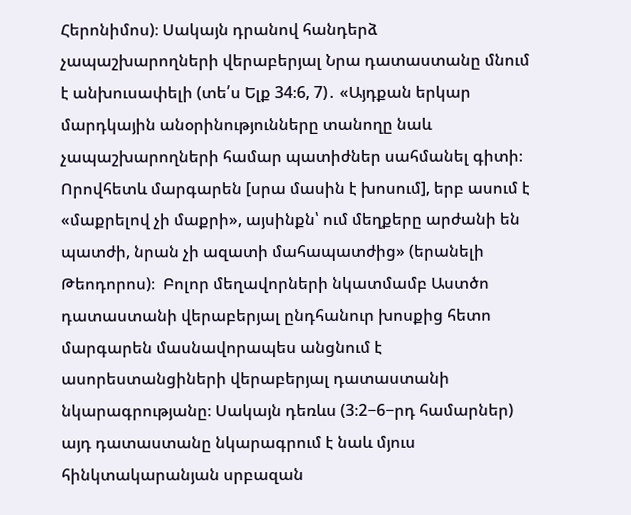Հերոնիմոս)։ Սակայն դրանով հանդերձ չապաշխարողների վերաբերյալ Նրա դատաստանը մնում է անխուսափելի (տե՛ս Ելք 34։6, 7)․ «Այդքան երկար մարդկային անօրինությունները տանողը նաև չապաշխարողների համար պատիժներ սահմանել գիտի։ Որովհետև մարգարեն [սրա մասին է խոսում], երբ ասում է «մաքրելով չի մաքրի», այսինքն՝ ում մեղքերը արժանի են պատժի, նրան չի ազատի մահապատժից» (երանելի Թեոդորոս)։  Բոլոր մեղավորների նկատմամբ Աստծո դատաստանի վերաբերյալ ընդհանուր խոսքից հետո մարգարեն մասնավորապես անցնում է ասորեստանցիների վերաբերյալ դատաստանի նկարագրությանը։ Սակայն դեռևս (3։2−6−րդ համարներ) այդ դատաստանը նկարագրում է նաև մյուս հինկտակարանյան սրբազան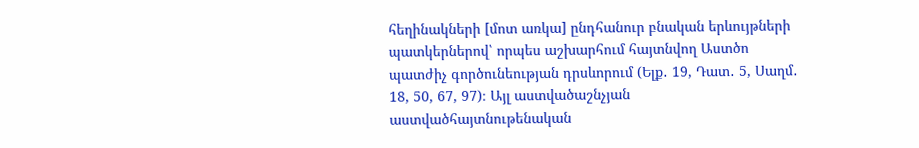հեղինակների [մոտ առկա] ընդհանուր բնական երևույթների պատկերներով՝ որպես աշխարհում հայտնվող Աստծո պատժիչ գործունեության դրսևորում (Ելք․ 19, Դատ․ 5, Սաղմ․ 18, 50, 67, 97)։ Այլ աստվածաշնչյան աստվածհայտնութենական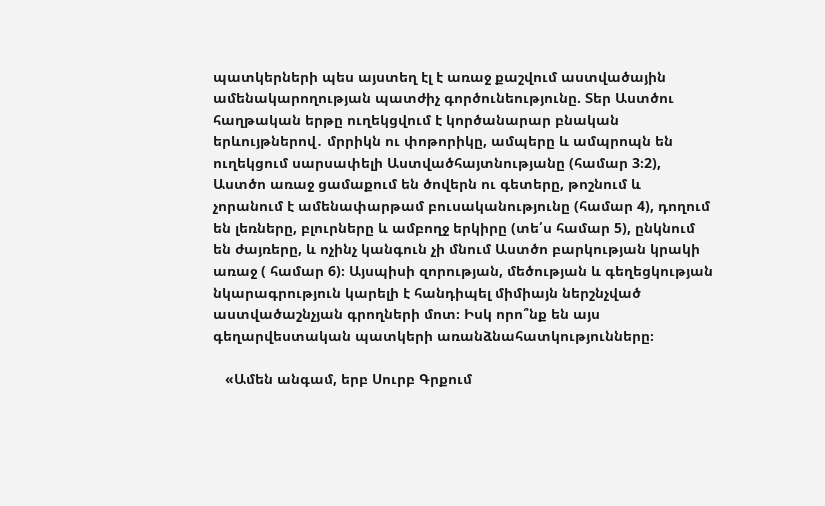պատկերների պես այստեղ էլ է առաջ քաշվում աստվածային ամենակարողության պատժիչ գործունեությունը. Տեր Աստծու հաղթական երթը ուղեկցվում է կործանարար բնական երևույթներով․ մրրիկն ու փոթորիկը, ամպերը և ամպրոպն են ուղեկցում սարսափելի Աստվածհայտնությանը (համար 3։2), Աստծո առաջ ցամաքում են ծովերն ու գետերը, թոշնում և չորանում է ամենափարթամ բուսականությունը (համար 4), դողում են լեռները, բլուրները և ամբողջ երկիրը (տե՛ս համար 5), ընկնում են ժայռերը, և ոչինչ կանգուն չի մնում Աստծո բարկության կրակի առաջ ( համար 6)։ Այսպիսի զորության, մեծության և գեղեցկության նկարագրություն կարելի է հանդիպել միմիայն ներշնչված աստվածաշնչյան գրողների մոտ։ Իսկ որո՞նք են այս գեղարվեստական պատկերի առանձնահատկությունները։

   «Ամեն անգամ, երբ Սուրբ Գրքում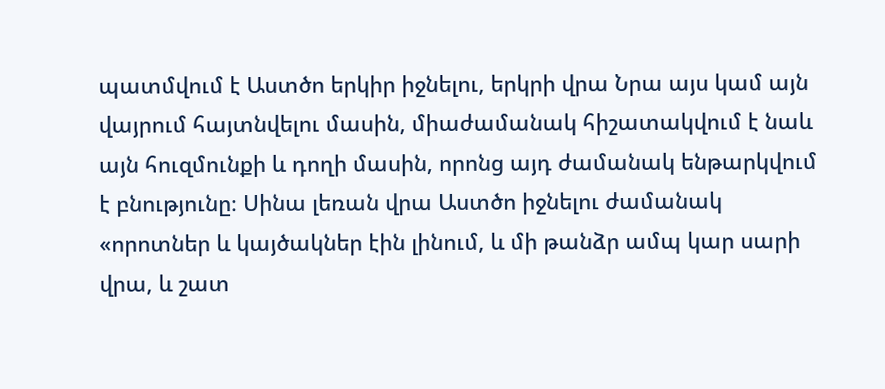պատմվում է Աստծո երկիր իջնելու, երկրի վրա Նրա այս կամ այն վայրում հայտնվելու մասին, միաժամանակ հիշատակվում է նաև այն հուզմունքի և դողի մասին, որոնց այդ ժամանակ ենթարկվում է բնությունը։ Սինա լեռան վրա Աստծո իջնելու ժամանակ «որոտներ և կայծակներ էին լինում, և մի թանձր ամպ կար սարի վրա, և շատ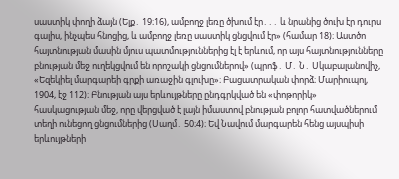սաստիկ փողի ձայն (Ելք․ 19։16), ամբողջ լեռը ծխում էր․․․ և նրանից ծուխ էր դուրս գալիս, ինչպես հնոցից, և ամբողջ լեռը սաստիկ ցնցվում էր» (համար 18)։ Աստծո հայտնության մասին մյուս պատմություններից էլ է երևում, որ այս հայտնությունները բնության մեջ ուղեկցվում են որոշակի ցնցումներով» (պրոֆ․ Մ․ Ն․ Սկաբալանովիչ, «Եզեկիել մարգարեի գրքի առաջին գլուխը»։ Բացատրական փորձ։ Մարիուպոլ, 1904, էջ 112)։ Բնության այս երևույթները ընդգրկված են «փոթորիկ» հասկացության մեջ, որը վերցված է լայն իմաստով բնության բոլոր հատվածներում տեղի ունեցող ցնցումներից (Սաղմ․ 50։4)։ Եվ Նավում մարգարեն հենց այսպիսի երևույթների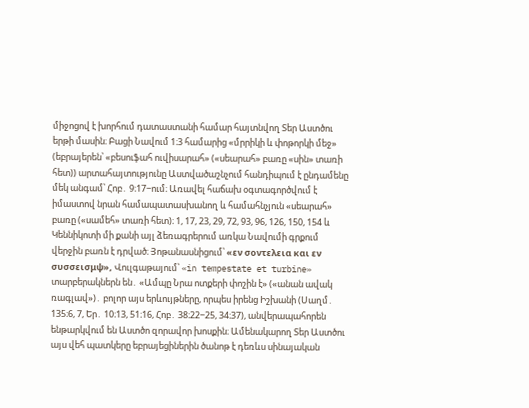միջոցով է խորհում դատաստանի համար հայտնվող Տեր Աստծու երթի մասին։ Բացի Նավում 1։3 համարից «մրրիկի և փոթորկի մեջ» (եբրայերեն՝ «բեսուֆահ ուվիսարահ» («սեարահ» բառը «սին» տառի հետ)) արտահայտությունը Աստվածաշնչում հանդիպում է ընդամենը մեկ անգամ՝ Հոբ․ 9։17−ում։ Առավել հաճախ օգտագործվում է իմաստով նրան համապատասխանող և համահնչյուն «սեարահ» բառը («սամեհ» տառի հետ)։ 1, 17, 23, 29, 72, 93, 96, 126, 150, 154 և Կեննիկոտի մի քանի այլ ձեռագրերում առկա Նավումի գրքում վերջին բառն է դրված։ Յոթանասնիցում՝ «εν σοντελεια και εν συσσεισμψ», Վուլգաթայում՝ «in tempestate et turbine» տարբերակներն են․ «Ամպը Նրա ոտքերի փոշին է» («անան ավակ ռագլավ»)․ բոլոր այս երևույթները, որպես իրենց Իշխանի (Սաղմ․ 135։6, 7, Եր․ 10։13, 51։16, Հոբ․ 38։22−25, 34։37), անվերապահորեն ենթարկվում են Աստծո զորավոր խոսքին։ Ամենակարող Տեր Աստծու այս վեհ պատկերը եբրայեցիներին ծանոթ է դեռևս սինայական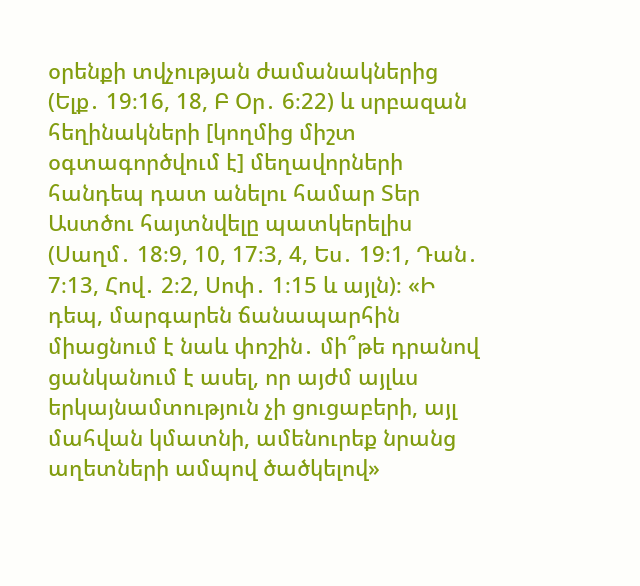օրենքի տվչության ժամանակներից (Ելք․ 19։16, 18, Բ Օր․ 6։22) և սրբազան հեղինակների [կողմից միշտ օգտագործվում է] մեղավորների հանդեպ դատ անելու համար Տեր Աստծու հայտնվելը պատկերելիս (Սաղմ․ 18։9, 10, 17։3, 4, Ես․ 19։1, Դան․ 7։13, Հով․ 2։2, Սոփ․ 1։15 և այլն)։ «Ի դեպ, մարգարեն ճանապարհին միացնում է նաև փոշին․ մի՞թե դրանով ցանկանում է ասել, որ այժմ այլևս երկայնամտություն չի ցուցաբերի, այլ մահվան կմատնի, ամենուրեք նրանց աղետների ամպով ծածկելով»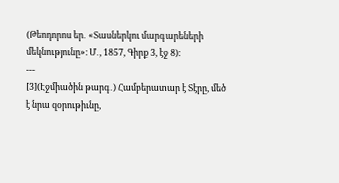(Թեոդորոս եր․ «Տասներկու մարգարեների մեկնությունը»։ Մ․, 1857, Գիրք 3, էջ 8)։
---
[3](Էջմիածին թարգ․) Համբերատար է Տէրը, մեծ է նրա զօրութիւնը,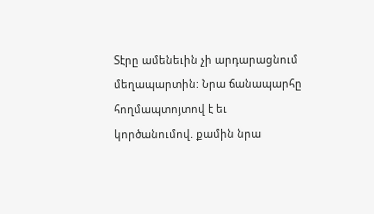Տէրը ամենեւին չի արդարացնում մեղապարտին: Նրա ճանապարհը հողմապտոյտով է եւ կործանումով. քամին նրա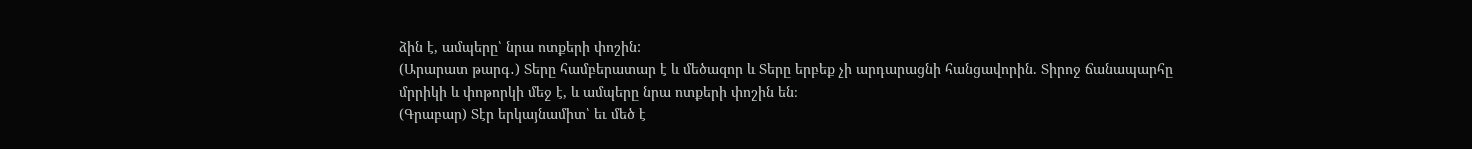ձին է, ամպերը՝ նրա ոտքերի փոշին:
(Արարատ թարգ․) Տերը համբերատար է և մեծազոր և Տերը երբեք չի արդարացնի հանցավորին. Տիրոջ ճանապարհը մրրիկի և փոթորկի մեջ է, և ամպերը նրա ոտքերի փոշին են։
(Գրաբար) Տէր երկայնամիտ՝ եւ մեծ է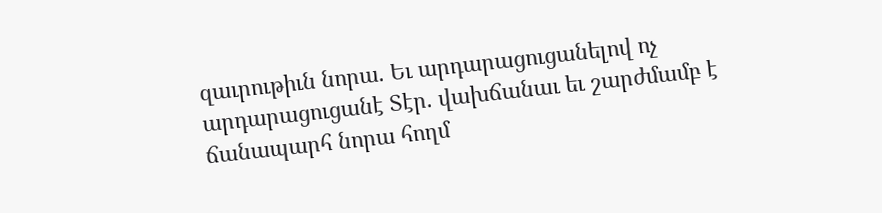զաւրութիւն նորա. Եւ արդարացուցանելով ոչ արդարացուցանէ Տէր. վախճանաւ եւ շարժմամբ է ճանապարհ նորա հողմ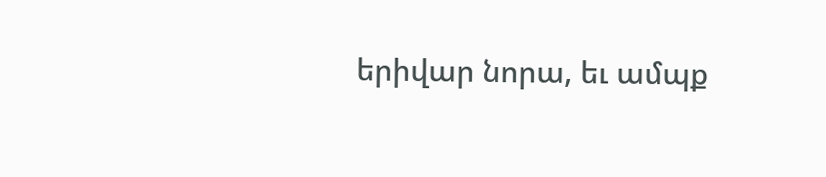երիվար նորա, եւ ամպք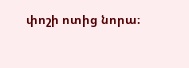փոշի ոտից նորա։